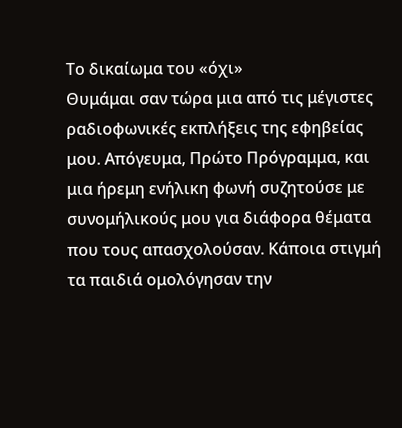Το δικαίωμα του «όχι»
Θυμάμαι σαν τώρα μια από τις μέγιστες ραδιοφωνικές εκπλήξεις της εφηβείας μου. Απόγευμα, Πρώτο Πρόγραμμα, και μια ήρεμη ενήλικη φωνή συζητούσε με συνομήλικούς μου για διάφορα θέματα που τους απασχολούσαν. Κάποια στιγμή τα παιδιά ομολόγησαν την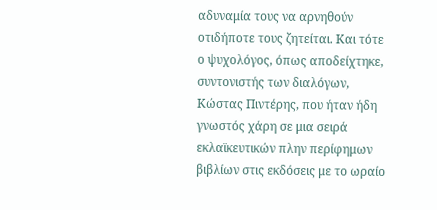αδυναμία τους να αρνηθούν οτιδήποτε τους ζητείται. Και τότε ο ψυχολόγος, όπως αποδείχτηκε, συντονιστής των διαλόγων, Κώστας Πιντέρης, που ήταν ήδη γνωστός χάρη σε μια σειρά εκλαϊκευτικών πλην περίφημων βιβλίων στις εκδόσεις με το ωραίο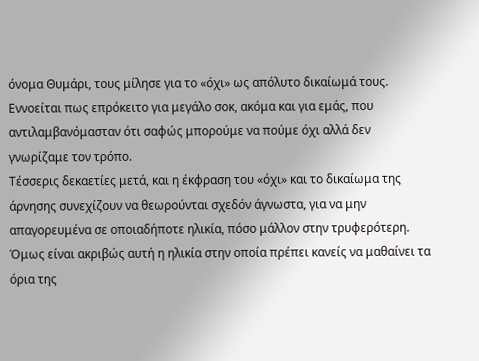όνομα Θυμάρι, τους μίλησε για το «όχι» ως απόλυτο δικαίωμά τους. Εννοείται πως επρόκειτο για μεγάλο σοκ, ακόμα και για εμάς, που αντιλαμβανόμασταν ότι σαφώς μπορούμε να πούμε όχι αλλά δεν γνωρίζαμε τον τρόπο.
Τέσσερις δεκαετίες μετά, και η έκφραση του «όχι» και το δικαίωμα της άρνησης συνεχίζουν να θεωρούνται σχεδόν άγνωστα, για να μην απαγορευμένα σε οποιαδήποτε ηλικία, πόσο μάλλον στην τρυφερότερη. Όμως είναι ακριβώς αυτή η ηλικία στην οποία πρέπει κανείς να μαθαίνει τα όρια της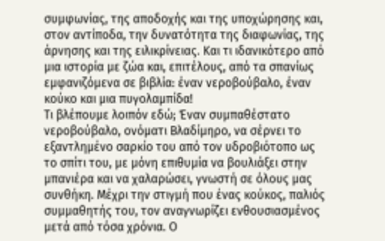συμφωνίας, της αποδοχής και της υποχώρησης και, στον αντίποδα, την δυνατότητα της διαφωνίας, της άρνησης και της ειλικρίνειας. Και τι ιδανικότερο από μια ιστορία με ζώα και, επιτέλους, από τα σπανίως εμφανιζόμενα σε βιβλία: έναν νεροβούβαλο, έναν κούκο και μια πυγολαμπίδα!
Τι βλέπουμε λοιπόν εδώ; Έναν συμπαθέστατο νεροβούβαλο, ονόματι Βλαδίμηρο, να σέρνει το εξαντλημένο σαρκίο του από τον υδροβιότοπο ως το σπίτι του, με μόνη επιθυμία να βουλιάξει στην μπανιέρα και να χαλαρώσει, γνωστή σε όλους μας συνθήκη. Μέχρι την στιγμή που ένας κούκος, παλιός συμμαθητής του, τον αναγνωρίζει ενθουσιασμένος μετά από τόσα χρόνια. Ο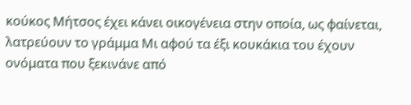κούκος Μήτσος έχει κάνει οικογένεια στην οποία, ως φαίνεται, λατρεύουν το γράμμα Μι αφού τα έξι κουκάκια του έχουν ονόματα που ξεκινάνε από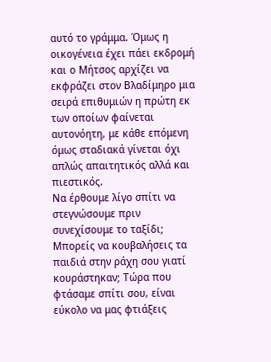αυτό το γράμμα. Όμως η οικογένεια έχει πάει εκδρομή και ο Μήτσος αρχίζει να εκφράζει στον Βλαδίμηρο μια σειρά επιθυμιών η πρώτη εκ των οποίων φαίνεται αυτονόητη, με κάθε επόμενη όμως σταδιακά γίνεται όχι απλώς απαιτητικός αλλά και πιεστικός.
Να έρθουμε λίγο σπίτι να στεγνώσουμε πριν συνεχίσουμε το ταξίδι; Μπορείς να κουβαλήσεις τα παιδιά στην ράχη σου γιατί κουράστηκαν; Τώρα που φτάσαμε σπίτι σου, είναι εύκολο να μας φτιάξεις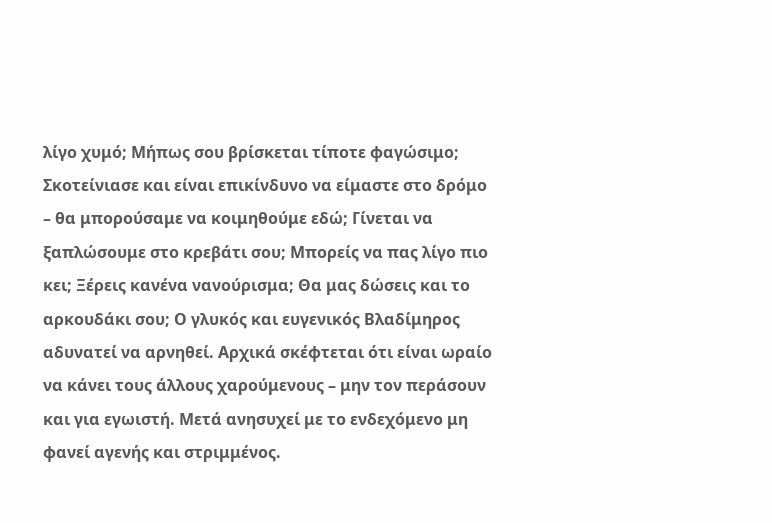λίγο χυμό; Μήπως σου βρίσκεται τίποτε φαγώσιμο; Σκοτείνιασε και είναι επικίνδυνο να είμαστε στο δρόμο – θα μπορούσαμε να κοιμηθούμε εδώ; Γίνεται να ξαπλώσουμε στο κρεβάτι σου; Μπορείς να πας λίγο πιο κει; Ξέρεις κανένα νανούρισμα; Θα μας δώσεις και το αρκουδάκι σου; Ο γλυκός και ευγενικός Βλαδίμηρος αδυνατεί να αρνηθεί. Αρχικά σκέφτεται ότι είναι ωραίο να κάνει τους άλλους χαρούμενους – μην τον περάσουν και για εγωιστή. Μετά ανησυχεί με το ενδεχόμενο μη φανεί αγενής και στριμμένος.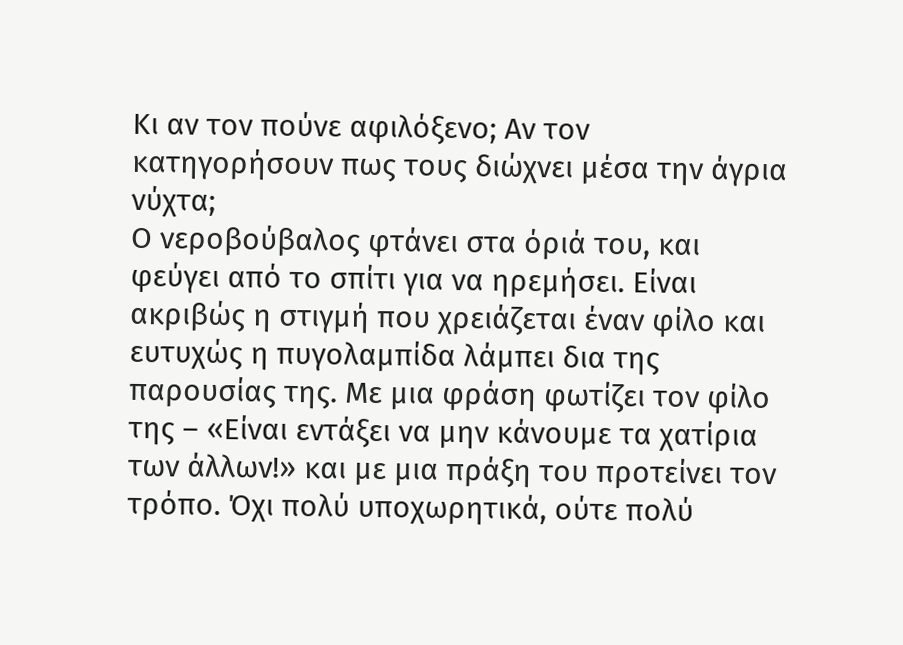Κι αν τον πούνε αφιλόξενο; Αν τον κατηγορήσουν πως τους διώχνει μέσα την άγρια νύχτα;
Ο νεροβούβαλος φτάνει στα όριά του, και φεύγει από το σπίτι για να ηρεμήσει. Είναι ακριβώς η στιγμή που χρειάζεται έναν φίλο και ευτυχώς η πυγολαμπίδα λάμπει δια της παρουσίας της. Με μια φράση φωτίζει τον φίλο της – «Είναι εντάξει να μην κάνουμε τα χατίρια των άλλων!» και με μια πράξη του προτείνει τον τρόπο. Όχι πολύ υποχωρητικά, ούτε πολύ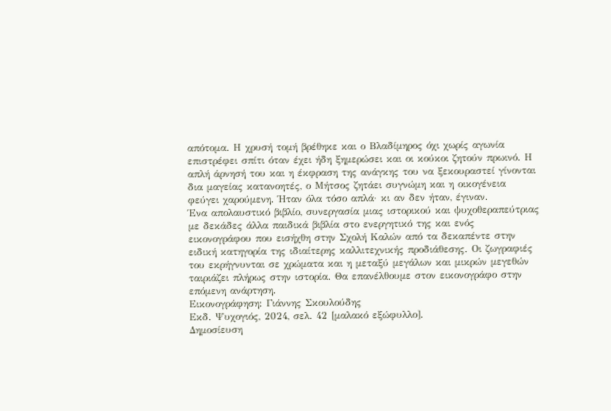απότομα. Η χρυσή τομή βρέθηκε και ο Βλαδίμηρος όχι χωρίς αγωνία επιστρέφει σπίτι όταν έχει ήδη ξημερώσει και οι κούκοι ζητούν πρωινό. Η απλή άρνησή του και η έκφραση της ανάγκης του να ξεκουραστεί γίνονται δια μαγείας κατανοητές, ο Μήτσος ζητάει συγνώμη και η οικογένεια φεύγει χαρούμενη. Ήταν όλα τόσο απλά· κι αν δεν ήταν, έγιναν.
Ένα απολαυστικό βιβλίο, συνεργασία μιας ιστορικού και ψυχοθεραπεύτριας με δεκάδες άλλα παιδικά βιβλία στο ενεργητικό της και ενός εικονογράφου που εισήχθη στην Σχολή Καλών από τα δεκαπέντε στην ειδική κατηγορία της ιδιαίτερης καλλιτεχνικής προδιάθεσης. Οι ζωγραφιές του εκρήγνυνται σε χρώματα και η μεταξύ μεγάλων και μικρών μεγεθών ταιριάζει πλήρως στην ιστορία. Θα επανέλθουμε στον εικονογράφο στην επόμενη ανάρτηση.
Εικονογράφηση: Γιάννης Σκουλούδης
Εκδ. Ψυχογιός, 2024, σελ. 42 [μαλακό εξώφυλλο].
Δημοσίευση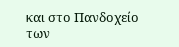και στο Πανδοχείο των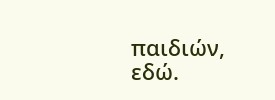παιδιών, εδώ.